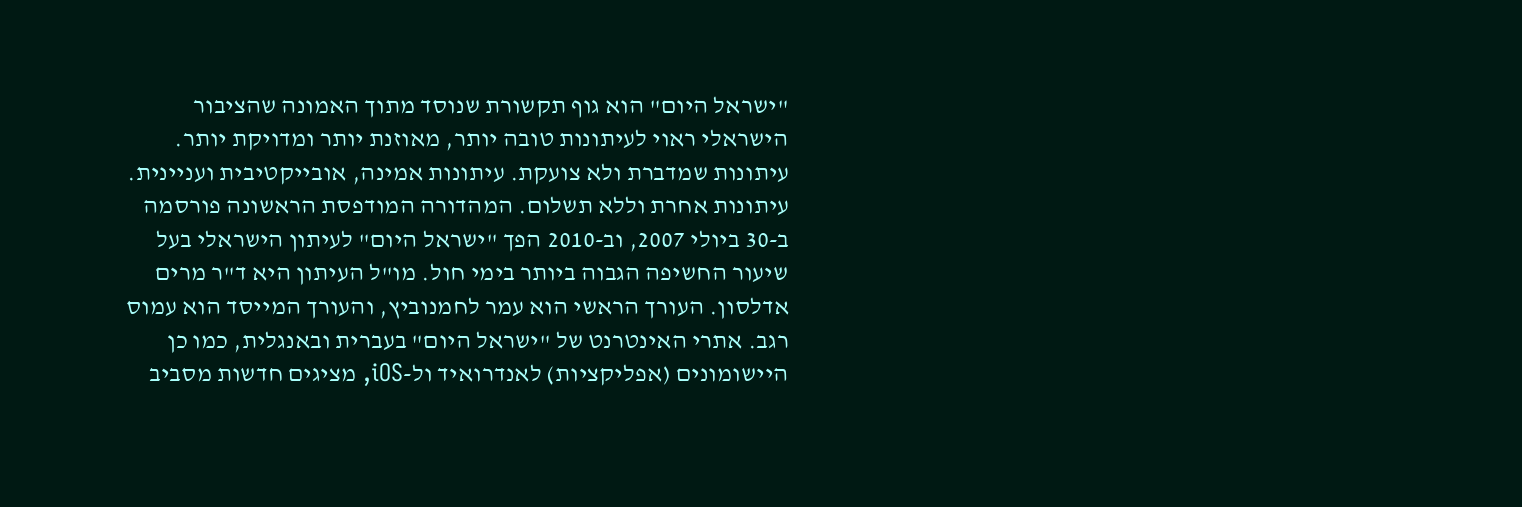"ישראל היום" הוא גוף תקשורת שנוסד מתוך האמונה שהציבור הישראלי ראוי לעיתונות טובה יותר, מאוזנת יותר ומדויקת יותר. עיתונות שמדברת ולא צועקת. עיתונות אמינה, אובייקטיבית ועניינית. עיתונות אחרת וללא תשלום. המהדורה המודפסת הראשונה פורסמה ב-30 ביולי 2007, וב-2010 הפך "ישראל היום" לעיתון הישראלי בעל שיעור החשיפה הגבוה ביותר בימי חול. מו"ל העיתון היא ד"ר מרים אדלסון. העורך הראשי הוא עמר לחמנוביץ, והעורך המייסד הוא עמוס רגב. אתרי האינטרנט של "ישראל היום" בעברית ובאנגלית, כמו כן היישומונים (אפליקציות) לאנדרואיד ול-iOS, מציגים חדשות מסביב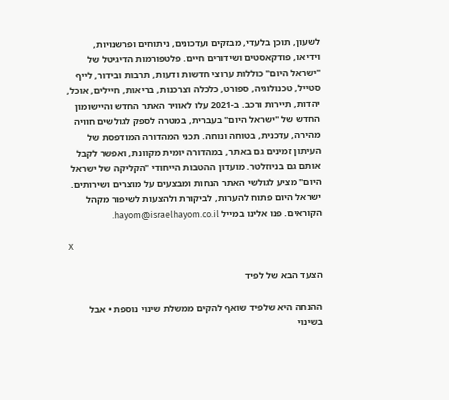לשעון, תוכן בלעדי, מבזקים ועדכונים, ניתוחים ופרשנויות, וידיאו, פודקאסטים ושידורים חיים. פלטפורמות הדיגיטל של "ישראל היום" כוללות ערוצי חדשות ודעות, תרבות ובידור, לייף סטייל, טכנולוגיה, ספורט, כלכלה וצרכנות, בריאות, חיילים, אוכל, יהדות, תיירות ורכב. ב-2021 עלו לאוויר האתר החדש והיישומון החדש של "ישראל היום" בעברית, במטרה לספק לגולשים חוויה מהירה, עדכנית, בטוחה ונוחה. תכני המהדורה המודפסת של העיתון זמינים גם באתר, במהדורה יומית מקוונת, ואפשר לקבל אותם גם בניוזלטר. מועדון ההטבות הייחודי "הקליקה של ישראל היום" מציע לגולשי האתר הנחות ומבצעים על מוצרים ושירותים. ישראל היום פתוח להערות, לביקורת ולהצעות לשיפור מקהל הקוראים. פנו אלינו במייל hayom@israelhayom.co.il.

X

הצעד הבא של לפיד

ההנחה היא שלפיד שואף להקים ממשלת שינוי נוספת • אבל בשינוי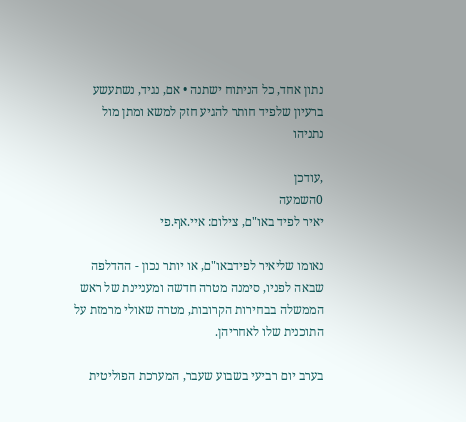נתון אחד, כל הניתוח ישתנה • אם, נגיד, נשתעשע ברעיון שלפיד חותר להגיע חזק למשא ומתן מול נתניהו

,עודכן
0השמעה
יאיר לפיד באו"ם, צילום: איי.אף.פי

נאומו שליאיר לפידבאו"ם, או יותר נכון - ההדלפה שבאה לפניו, סימנה מטרה חדשה ומעניינת של ראש הממשלה בבחירות הקרובות, מטרה שאולי מרמזת על התוכנית שלו לאחריהן.

בערב יום רביעי בשבוע שעבר, המערכת הפוליטית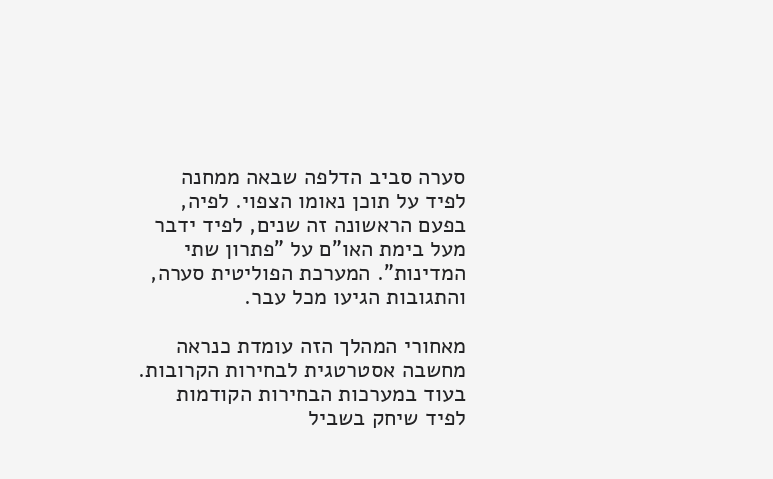סערה סביב הדלפה שבאה ממחנה לפיד על תוכן נאומו הצפוי. לפיה, בפעם הראשונה זה שנים, לפיד ידבר מעל בימת האו"ם על "פתרון שתי המדינות". המערכת הפוליטית סערה, והתגובות הגיעו מכל עבר.

מאחורי המהלך הזה עומדת כנראה מחשבה אסטרטגית לבחירות הקרובות. בעוד במערכות הבחירות הקודמות לפיד שיחק בשביל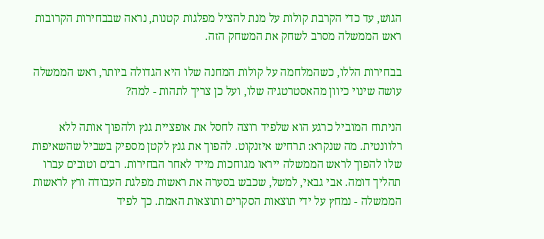הגוש, עד כדי הקרבת קולות על מנת להציל מפלגות קטנות, נראה שבבחירות הקרובות ראש הממשלה מסרב לשחק את המשחק הזה.

בבחירות הללו, כשהמלחמה על קולות המחנה שלו היא הגדולה ביותר, ראש הממשלה עושה שינוי כיוון מהאסטרטגיה שלו, ועל כן צריך לתהות - למה?

הניתוח המוביל כרגע הוא שלפיד רוצה לחסל את אופציית גנץ ולהפוך אותה ללא רלוונטית. מה שנקרא: תרחיש איזנקוט. להפוך את גנץ לקטן מספיק בשביל שהשאיפות שלו להפוך לראש הממשלה ייראו מגוחכות מייד לאחר הבחירות. רבים וטובים עברו תהליך דומה. אבי גבאי, למשל, שכבש בסערה את ראשות מפלגת העבודה ורץ לראשות הממשלה - נמחץ על ידי תוצאות הסקרים ותוצאות האמת. כך לפיד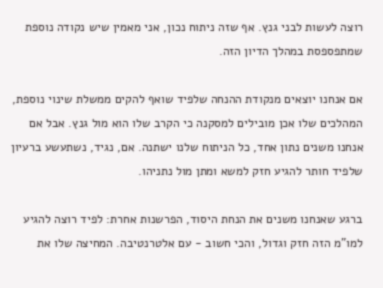רוצה לעשות לבני גנץ. אף שזה ניתוח נכון, אני מאמין שיש נקודה נוספת שמתפספסת במהלך הדיון הזה.

אם אנחנו יוצאים מנקודת ההנחה שלפיד שואף להקים ממשלת שינוי נוספת, המהלכים שלו אכן מובילים למסקנה כי הקרב שלו הוא מול גנץ. אבל אם אנחנו משנים נתון אחד, כל הניתוח שלנו ישתנה. אם, נגיד, נשתעשע ברעיון שלפיד חותר להגיע חזק למשא ומתן מול נתניהו.

ברגע שאנחנו משנים את הנחת היסוד, הפרשנות אחרת: לפיד רוצה להגיע למו"מ הזה חזק וגדול, והכי חשוב - עם אלטרנטיבה. המחיצה שלו את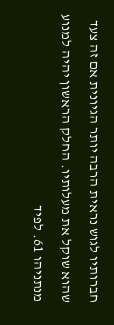חברותיו לגוש נראית הרבה יותר הגיונית אם זה צעד שהוא שוקל את מעלותיו. החלק הראשון יהיה למנוע מנתניהו 61. לפיד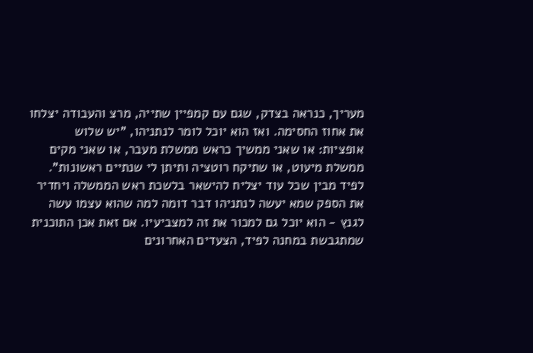מעריך, כנראה בצדק, שגם עם קמפיין שתייה, מרצ והעבודה יצלחו את אחוז החסימה. ואז הוא יוכל לומר לנתניהו, "יש שלוש אופציות: או שאני ממשיך כראש ממשלת מעבר, או שאני מקים ממשלת מיעוט, או שתיקח רוטציה ותיתן לי שנתיים ראשונות". לפיד מבין שכל עוד יצליח להישאר בלשכת ראש הממשלה ויחדיר את הספק שמא יעשה לנתניהו דבר דומה למה שהוא עצמו עשה לגנץ - הוא יוכל גם למכור את זה למצביעיו. אם זאת אכן התוכנית שמתגבשת במחנה לפיד, הצעדים האחרונים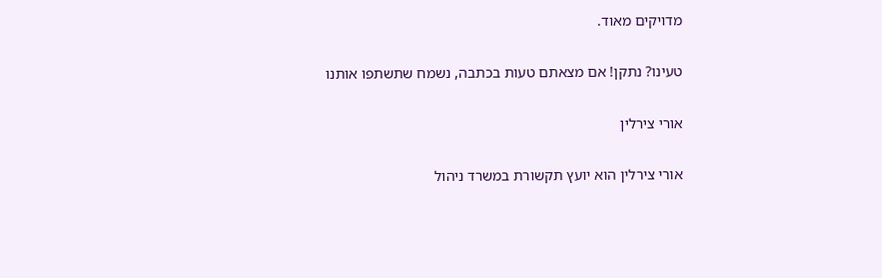מדויקים מאוד.

טעינו? נתקן! אם מצאתם טעות בכתבה, נשמח שתשתפו אותנו

אורי צירלין

אורי צירלין הוא יועץ תקשורת במשרד ניהול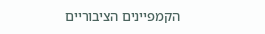הקמפיינים הציבוריים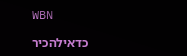WBN

כדאילהכיר